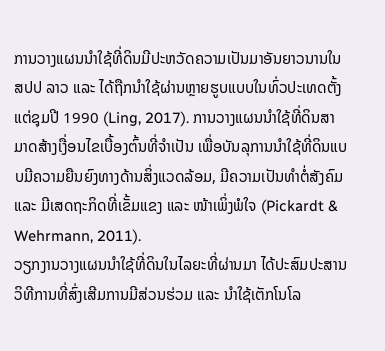ການວາງແຜນນຳໃຊ້ທີ່ດິນມີປະຫວັດຄວາມເປັນມາອັນຍາວນານໃນ ສປປ ລາວ ແລະ ໄດ້ຖືກນຳໃຊ້ຜ່ານຫຼາຍຮູບແບບໃນທົ່ວປະເທດຕັ້ງແຕ່ຊຸມປີ 1990 (Ling, 2017). ການວາງແຜນນໍາໃຊ້ທີ່ດິນສາມາດສ້າງເງື່ອນໄຂເບື້ອງຕົ້ນທີ່ຈໍາເປັນ ເພື່ອບັນລຸການນໍາໃຊ້ທີ່ດິນແບບມີຄວາມຍືນຍົງທາງດ້ານສິ່ງແວດລ້ອມ, ມີຄວາມເປັນທຳຕໍ່ສັງຄົມ ແລະ ມີເສດຖະກິດທີ່ເຂັ້ມແຂງ ແລະ ໜ້າເພິ່ງພໍໃຈ (Pickardt & Wehrmann, 2011).
ວຽກງານວາງແຜນນຳໃຊ້ທີ່ດິນໃນໄລຍະທີ່ຜ່ານມາ ໄດ້ປະສົມປະສານວິທີການທີ່ສົ່ງເສີມການມີສ່ວນຮ່ວມ ແລະ ນຳໃຊ້ເຕັກໂນໂລ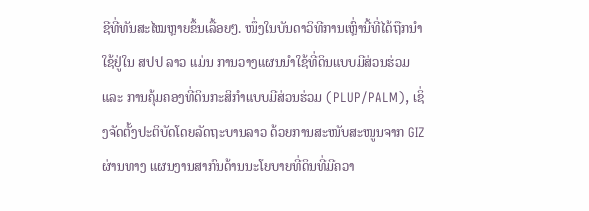ຊີທີ່ທັນສະໄໝຫຼາຍຂຶ້ນເລື້ອຍໆ. ໜຶ່ງໃນບັນດາວິທີການເຫຼົ່ານີ້ທີ່ໄດ້ຖືກນໍາໃຊ້ຢູ່ໃນ ສປປ ລາວ ແມ່ນ ການວາງແຜນນໍາໃຊ້ທີ່ດິນແບບມີສ່ວນຮ່ວມ ແລະ ການຄຸ້ມຄອງທີ່ດິນກະສິກໍາແບບມີສ່ວນຮ່ວມ (PLUP/PALM), ເຊິ່ງຈັດຕັ້ງປະຕິບັດໂດຍລັດຖະບານລາວ ດ້ວຍການສະໜັບສະໜູນຈາກ GIZ ຜ່ານທາງ ແຜນງານສາກົນດ້ານນະໂຍບາຍທີ່ດິນທີ່ມີຄວາ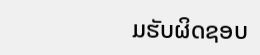ມຮັບຜິດຊອບ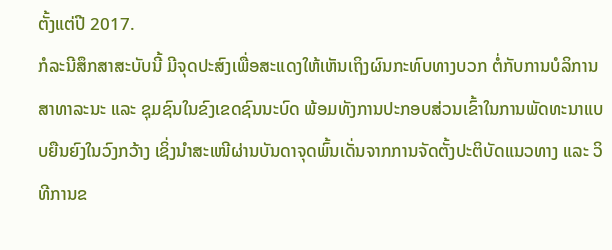ຕັ້ງແຕ່ປີ 2017.
ກໍລະນີສຶກສາສະບັບນີ້ ມີຈຸດປະສົງເພື່ອສະແດງໃຫ້ເຫັນເຖິງຜົນກະທົບທາງບວກ ຕໍ່ກັບການບໍລິການສາທາລະນະ ແລະ ຊຸມຊົນໃນຂົງເຂດຊົນນະບົດ ພ້ອມທັງການປະກອບສ່ວນເຂົ້າໃນການພັດທະນາແບບຍືນຍົງໃນວົງກວ້າງ ເຊິ່ງນຳສະເໜີຜ່ານບັນດາຈຸດພົ້ນເດັ່ນຈາກການຈັດຕັ້ງປະຕິບັດແນວທາງ ແລະ ວິທີການຂ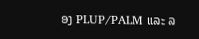ອງ PLUP/PALM ແລະ ລ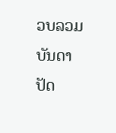ວບລວມບັນດາປັດ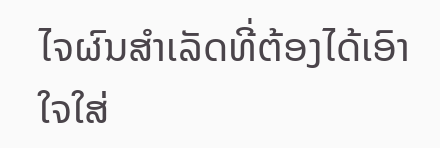ໄຈຜົນສໍາເລັດທີ່ຕ້ອງໄດ້ເອົາໃຈໃສ່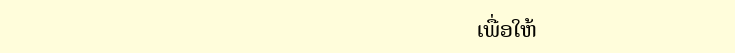ເພື່ອໃຫ້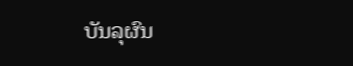ບັນລຸຜົນ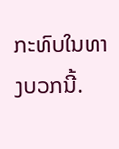ກະທົບໃນທາງບວກນີ້.